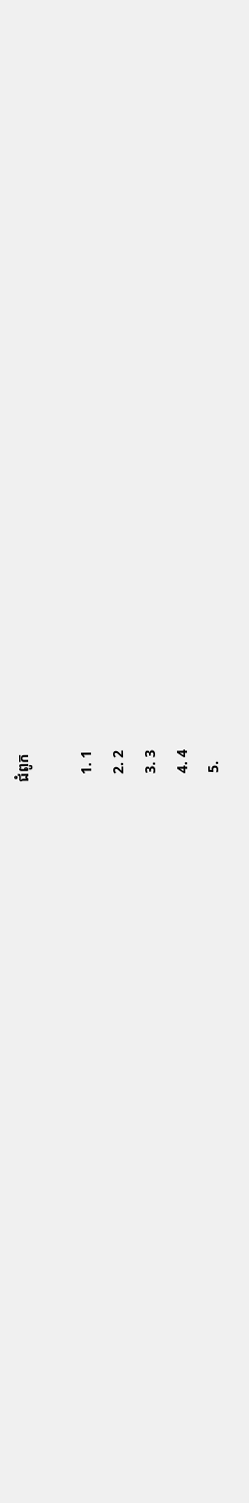ជំពូក

  1. 1
  2. 2
  3. 3
  4. 4
  5.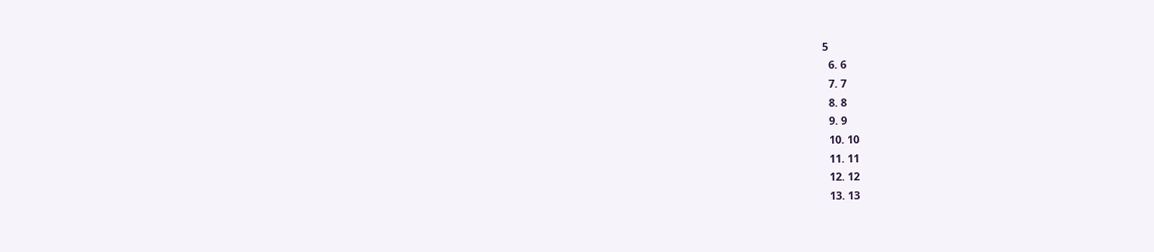5
  6. 6
  7. 7
  8. 8
  9. 9
  10. 10
  11. 11
  12. 12
  13. 13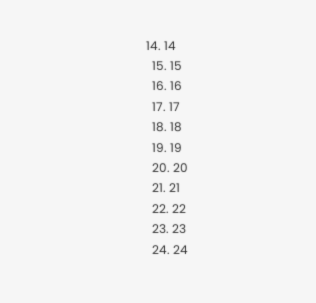14. 14
  15. 15
  16. 16
  17. 17
  18. 18
  19. 19
  20. 20
  21. 21
  22. 22
  23. 23
  24. 24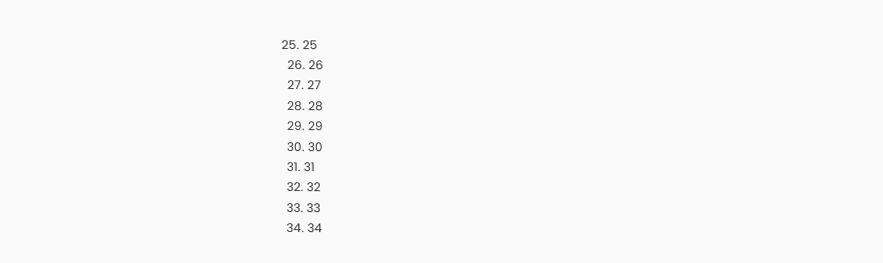25. 25
  26. 26
  27. 27
  28. 28
  29. 29
  30. 30
  31. 31
  32. 32
  33. 33
  34. 34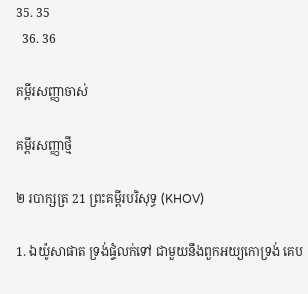35. 35
  36. 36

គម្ពីរសញ្ញាចាស់

គម្ពីរសញ្ញាថ្មី

២ របាក្សត្រ 21 ព្រះគម្ពីរបរិសុទ្ធ (KHOV)

1. ឯយ៉ូសា‌ផាត ទ្រង់ផ្ទំលក់ទៅ ជាមួយនឹងពួកអយ្យកោទ្រង់ គេប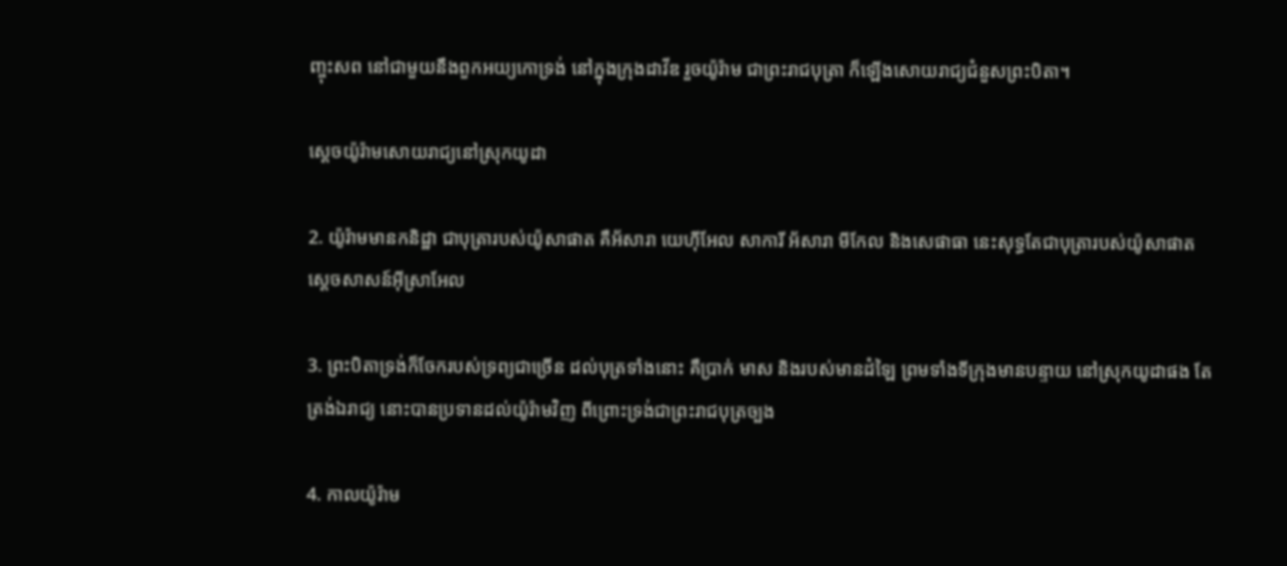ញ្ចុះសព នៅជាមួយនឹងពួកអយ្យកោទ្រង់ នៅក្នុងក្រុងដាវីឌ រួចយ៉ូរ៉ាម ជាព្រះ‌រាជ‌បុត្រា ក៏ឡើងសោយ‌រាជ្យជំនួសព្រះ‌បិតា។

ស្តេចយ៉ូរ៉ាមសោយ‌រាជ្យនៅស្រុកយូដា

2. យ៉ូរ៉ាមមានកនិដ្ឋា ជាបុត្រារបស់យ៉ូសា‌ផាត គឺអ័សារា យេហ៊ី‌អែល សាការី អ័សារា មីកែល និងសេផាធា នេះសុទ្ធតែជាបុត្រារបស់យ៉ូសា‌ផាត ស្តេចសាសន៍អ៊ីស្រា‌អែល

3. ព្រះ‌បិតាទ្រង់ក៏ចែករបស់ទ្រព្យជាច្រើន ដល់បុត្រទាំងនោះ គឺប្រាក់ មាស និងរបស់មានដំឡៃ ព្រមទាំងទីក្រុងមានបន្ទាយ នៅស្រុកយូដាផង តែត្រង់ឯរាជ្យ នោះបានប្រទានដល់យ៉ូរ៉ាមវិញ ពីព្រោះទ្រង់ជាព្រះ‌រាជ‌បុត្រច្បង

4. កាលយ៉ូរ៉ាម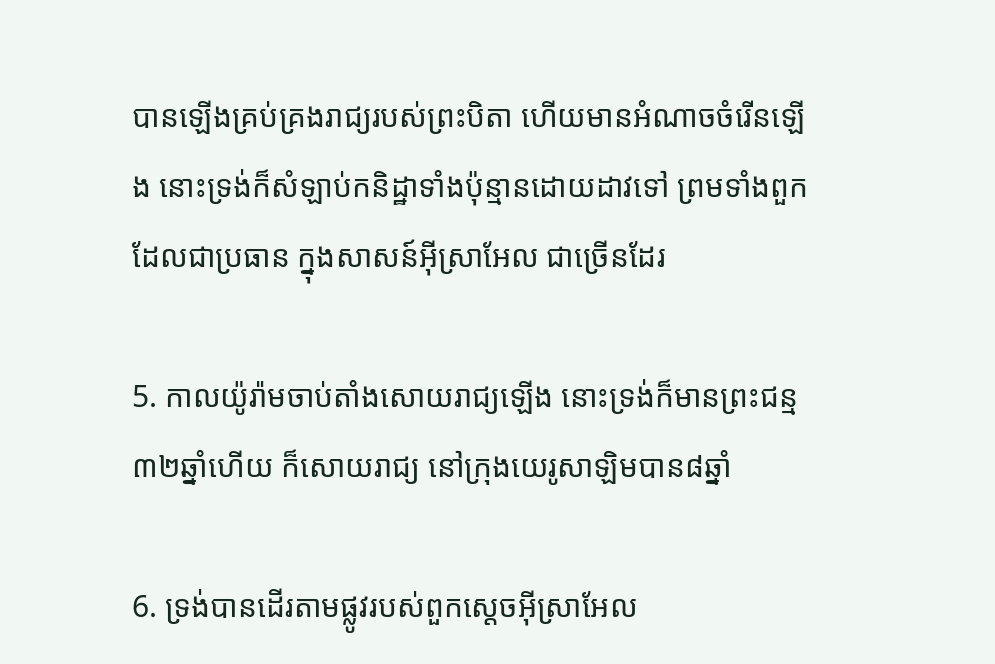បានឡើងគ្រប់‌គ្រងរាជ្យរបស់ព្រះ‌បិតា ហើយមានអំណាចចំរើនឡើង នោះទ្រង់ក៏សំឡាប់កនិដ្ឋាទាំងប៉ុន្មានដោយដាវទៅ ព្រមទាំងពួកដែលជាប្រធាន ក្នុងសាសន៍អ៊ីស្រា‌អែល ជាច្រើនដែរ

5. កាលយ៉ូរ៉ាមចាប់តាំងសោយ‌រាជ្យឡើង នោះទ្រង់ក៏មានព្រះ‌ជន្ម៣២ឆ្នាំហើយ ក៏សោយ‌រាជ្យ នៅក្រុងយេរូ‌សាឡិមបាន៨ឆ្នាំ

6. ទ្រង់បានដើរតាមផ្លូវរបស់ពួកស្តេចអ៊ីស្រា‌អែល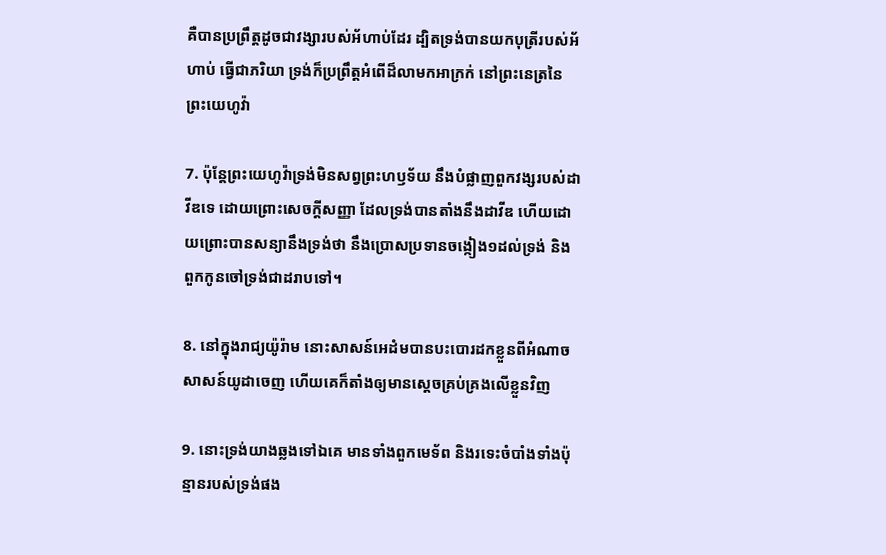គឺបានប្រព្រឹត្តដូចជាវង្សារបស់អ័ហាប់ដែរ ដ្បិតទ្រង់បានយកបុត្រីរបស់អ័ហាប់ ធ្វើជាភរិយា ទ្រង់ក៏ប្រព្រឹត្តអំពើដ៏លាមកអាក្រក់ នៅព្រះ‌នេត្រនៃព្រះ‌យេហូវ៉ា

7. ប៉ុន្តែព្រះ‌យេហូវ៉ាទ្រង់មិនសព្វព្រះ‌ហឫ‌ទ័យ នឹងបំផ្លាញពួកវង្សរបស់ដាវីឌទេ ដោយព្រោះសេចក្ដីសញ្ញា ដែលទ្រង់បានតាំងនឹងដាវីឌ ហើយដោយព្រោះបានសន្យានឹងទ្រង់ថា នឹងប្រោសប្រទានចង្កៀង១ដល់ទ្រង់ និងពួកកូនចៅទ្រង់ជាដរាបទៅ។

8. នៅក្នុងរាជ្យយ៉ូរ៉ាម នោះសាសន៍អេដំមបានបះ‌បោរដកខ្លួនពីអំណាចសាសន៍យូដាចេញ ហើយគេក៏តាំងឲ្យមានស្តេចគ្រប់‌គ្រងលើខ្លួនវិញ

9. នោះទ្រង់យាងឆ្លងទៅឯគេ មានទាំងពួកមេ‌ទ័ព និងរទេះចំបាំងទាំងប៉ុន្មានរបស់ទ្រង់ផង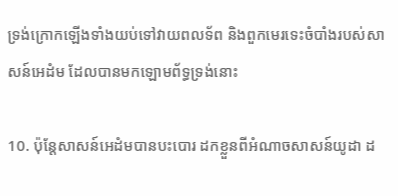ទ្រង់ក្រោកឡើងទាំងយប់ទៅវាយពល‌ទ័ព និងពួកមេរទេះចំបាំងរបស់សាសន៍អេដំម ដែលបានមកឡោម‌ព័ទ្ធទ្រង់នោះ

10. ប៉ុន្តែសាសន៍អេដំមបានបះ‌បោរ ដកខ្លួនពីអំណាចសាសន៍យូដា ដ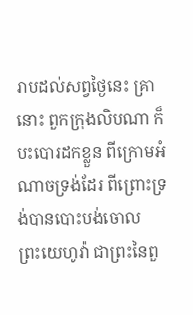រាបដល់សព្វថ្ងៃនេះ គ្រានោះ ពួកក្រុងលិបណា ក៏បះ‌បោរដកខ្លួន ពីក្រោមអំណាចទ្រង់ដែរ ពីព្រោះទ្រង់បានបោះ‌បង់ចោលព្រះ‌យេហូវ៉ា ជាព្រះនៃពួ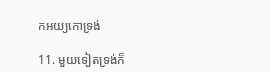កអយ្យកោទ្រង់

11. មួយទៀតទ្រង់ក៏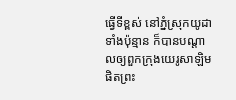ធ្វើទីខ្ពស់ នៅភ្នំស្រុកយូដាទាំងប៉ុន្មាន ក៏បានបណ្តាលឲ្យពួកក្រុងយេរូ‌សាឡិមផិតព្រះ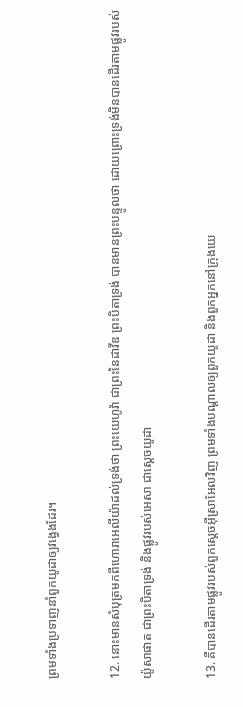ព្រមទាំងប្រទាញនាំពួកយូដាឲ្យវង្វេងដែរ។

12. នោះមានសំបុត្រមកពីហោរាអេលីយ៉ាដល់ទ្រង់ថា ព្រះ‌យេហូវ៉ា ជាព្រះនៃដាវីឌ ព្រះ‌បិតាទ្រង់ បានមានព្រះ‌បន្ទូលថា ដោយព្រោះទ្រង់មិនបានដើរតាមផ្លូវរបស់យ៉ូសា‌ផាត ជាព្រះ‌បិតាទ្រង់ និងផ្លូវរបស់អេសា ជាស្តេចយូដា

13. គឺបានដើរតាមផ្លូវរបស់ពួកស្តេចអ៊ីស្រា‌អែលវិញ ព្រមទាំងបណ្តាលឲ្យពួកយូដា និងពួកអ្នកនៅក្រុងយេ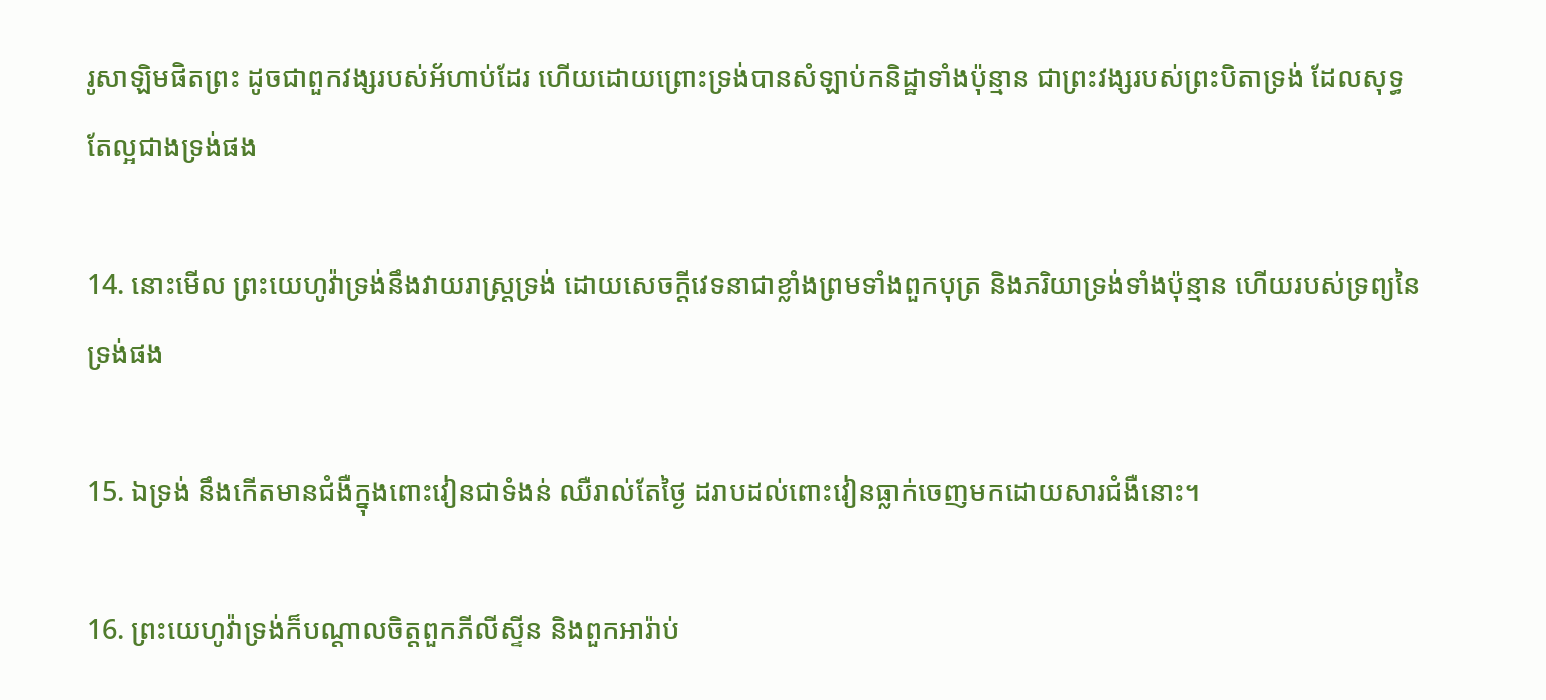រូ‌សាឡិមផិតព្រះ ដូចជាពួកវង្សរបស់អ័ហាប់ដែរ ហើយដោយព្រោះទ្រង់បានសំឡាប់កនិដ្ឋាទាំងប៉ុន្មាន ជាព្រះ‌វង្សរបស់ព្រះ‌បិតាទ្រង់ ដែលសុទ្ធតែល្អជាងទ្រង់ផង

14. នោះមើល ព្រះ‌យេហូវ៉ាទ្រង់នឹងវាយរាស្ត្រទ្រង់ ដោយសេចក្ដីវេទនាជាខ្លាំងព្រមទាំងពួកបុត្រ និងភរិយាទ្រង់ទាំងប៉ុន្មាន ហើយរបស់ទ្រព្យនៃទ្រង់ផង

15. ឯទ្រង់ នឹងកើតមានជំងឺក្នុងពោះ‌វៀនជាទំងន់ ឈឺរាល់តែថ្ងៃ ដរាបដល់ពោះ‌វៀនធ្លាក់ចេញមកដោយ‌សារជំងឺនោះ។

16. ព្រះ‌យេហូវ៉ាទ្រង់ក៏បណ្តាលចិត្តពួកភីលីស្ទីន និងពួកអារ៉ាប់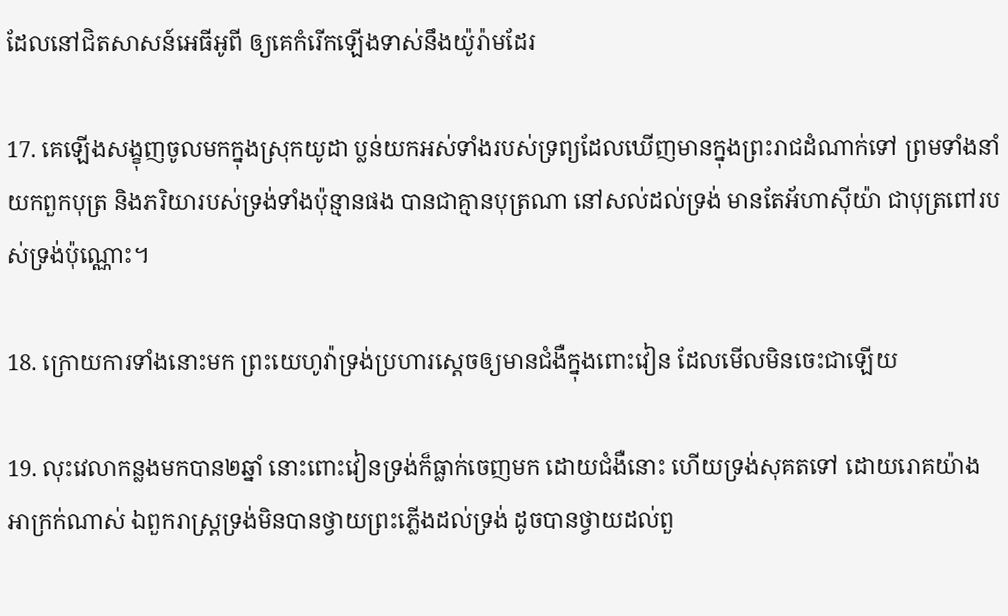ដែលនៅជិតសាសន៍អេធី‌អូពី ឲ្យគេកំរើកឡើងទាស់នឹងយ៉ូរ៉ាមដែរ

17. គេឡើងសង្ខុញចូលមកក្នុងស្រុកយូដា ប្លន់យកអស់ទាំងរបស់ទ្រព្យដែលឃើញមានក្នុងព្រះ‌រាជ‌ដំណាក់ទៅ ព្រមទាំងនាំយកពួកបុត្រ និងភរិយារបស់ទ្រង់ទាំងប៉ុន្មានផង បានជាគ្មានបុត្រណា នៅសល់ដល់ទ្រង់ មានតែអ័ហា‌ស៊ីយ៉ា ជាបុត្រពៅរបស់ទ្រង់ប៉ុណ្ណោះ។

18. ក្រោយការទាំងនោះមក ព្រះ‌យេហូវ៉ាទ្រង់ប្រហារស្តេចឲ្យមានជំងឺក្នុងពោះ‌វៀន ដែលមើលមិនចេះជាឡើយ

19. លុះវេលាកន្លងមកបាន២ឆ្នាំ នោះពោះ‌វៀនទ្រង់ក៏ធ្លាក់ចេញមក ដោយជំងឺនោះ ហើយទ្រង់សុគតទៅ ដោយរោគយ៉ាងអាក្រក់ណាស់ ឯពួករាស្ត្រទ្រង់មិនបានថ្វាយព្រះភ្លើងដល់ទ្រង់ ដូចបានថ្វាយដល់ពួ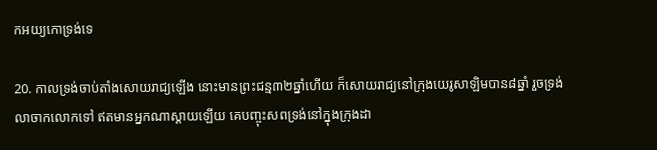កអយ្យកោទ្រង់ទេ

20. កាលទ្រង់ចាប់តាំងសោយ‌រាជ្យឡើង នោះមានព្រះ‌ជន្ម៣២ឆ្នាំហើយ ក៏សោយ‌រាជ្យនៅក្រុងយេរូ‌សាឡិមបាន៨ឆ្នាំ រួចទ្រង់លាចាកលោកទៅ ឥតមានអ្នកណាស្តាយឡើយ គេបញ្ចុះសពទ្រង់នៅក្នុងក្រុងដា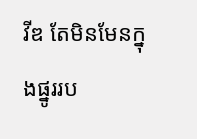វីឌ តែមិនមែនក្នុងផ្នូររប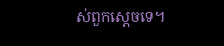ស់ពួកស្តេចទេ។